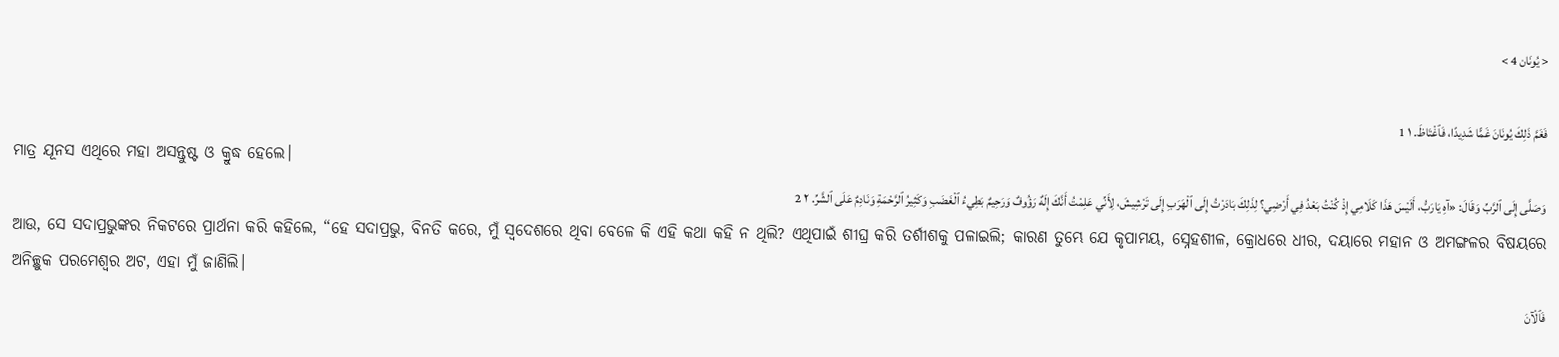< يُونَان 4 >

فَغَمَّ ذَلِكَ يُونَانَ غَمًّا شَدِيدًا، فَٱغْتَاظَ. ١ 1
ମାତ୍ର ଯୂନସ ଏଥିରେ ମହା ଅସନ୍ତୁଷ୍ଟ ଓ କ୍ରୁଦ୍ଧ ହେଲେ।
وَصَلَّى إِلَى ٱلرَّبِّ وَقَالَ: «آهِ يَارَبُّ، أَلَيْسَ هَذَا كَلَامِي إِذْ كُنْتُ بَعْدُ فِي أَرْضِي؟ لِذَلِكَ بَادَرْتُ إِلَى ٱلْهَرَبِ إِلَى تَرْشِيشَ، لِأَنِّي عَلِمْتُ أَنَّكَ إِلَهٌ رَؤُوفٌ وَرَحِيمٌ بَطِيءُ ٱلْغَضَبِ وَكَثِيرُ ٱلرَّحْمَةِ وَنَادِمٌ عَلَى ٱلشَّرِّ. ٢ 2
ଆଉ, ସେ ସଦାପ୍ରଭୁଙ୍କର ନିକଟରେ ପ୍ରାର୍ଥନା କରି କହିଲେ, “ହେ ସଦାପ୍ରଭୁ, ବିନତି କରେ, ମୁଁ ସ୍ୱଦେଶରେ ଥିବା ବେଳେ କି ଏହି କଥା କହି ନ ଥିଲି? ଏଥିପାଇଁ ଶୀଘ୍ର କରି ତର୍ଶୀଶକୁ ପଳାଇଲି; କାରଣ ତୁମ୍ଭେ ଯେ କୃପାମୟ, ସ୍ନେହଶୀଳ, କ୍ରୋଧରେ ଧୀର, ଦୟାରେ ମହାନ ଓ ଅମଙ୍ଗଳର ବିଷୟରେ ଅନିଚ୍ଛୁକ ପରମେଶ୍ୱର ଅଟ, ଏହା ମୁଁ ଜାଣିଲି।
فَٱلْآنَ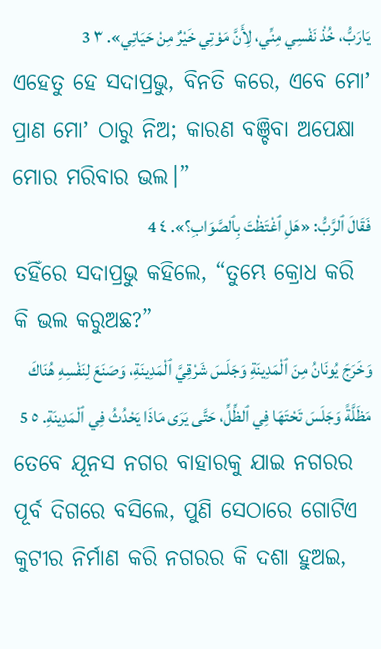يَارَبُّ، خُذْ نَفْسِي مِنِّي، لِأَنَّ مَوْتِي خَيْرٌ مِنْ حَيَاتِي». ٣ 3
ଏହେତୁ ହେ ସଦାପ୍ରଭୁ, ବିନତି କରେ, ଏବେ ମୋʼ ପ୍ରାଣ ମୋʼ ଠାରୁ ନିଅ; କାରଣ ବଞ୍ଚିବା ଅପେକ୍ଷା ମୋର ମରିବାର ଭଲ।”
فَقَالَ ٱلرَّبُّ: «هَلِ ٱغْتَظْتَ بِٱلصَّوَابِ؟». ٤ 4
ତହିଁରେ ସଦାପ୍ରଭୁ କହିଲେ, “ତୁମ୍ଭେ କ୍ରୋଧ କରି କି ଭଲ କରୁଅଛ?”
وَخَرَجَ يُونَانُ مِنَ ٱلْمَدِينَةِ وَجَلَسَ شَرْقِيَّ ٱلْمَدِينَةِ، وَصَنَعَ لِنَفْسِهِ هُنَاكَ مَظَلَّةً وَجَلَسَ تَحْتَهَا فِي ٱلظِّلِّ، حَتَّى يَرَى مَاذَا يَحْدُثُ فِي ٱلْمَدِينَةِ. ٥ 5
ତେବେ ଯୂନସ ନଗର ବାହାରକୁ ଯାଇ ନଗରର ପୂର୍ବ ଦିଗରେ ବସିଲେ, ପୁଣି ସେଠାରେ ଗୋଟିଏ କୁଟୀର ନିର୍ମାଣ କରି ନଗରର କି ଦଶା ହୁଅଇ,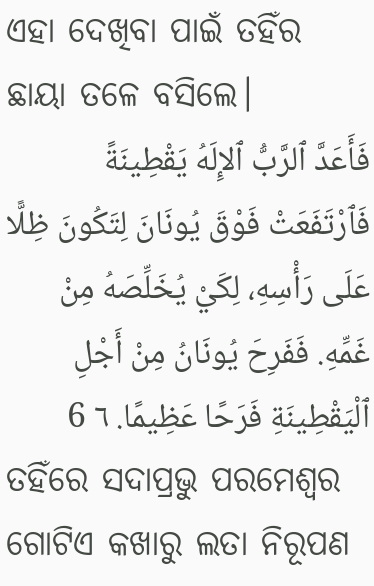ଏହା ଦେଖିବା ପାଇଁ ତହିଁର ଛାୟା ତଳେ ବସିଲେ।
فَأَعَدَّ ٱلرَّبُّ ٱلإِلَهُ يَقْطِينَةً فَٱرْتَفَعَتْ فَوْقَ يُونَانَ لِتَكُونَ ظِلًّا عَلَى رَأْسِهِ، لِكَيْ يُخَلِّصَهُ مِنْ غَمِّهِ. فَفَرِحَ يُونَانُ مِنْ أَجْلِ ٱلْيَقْطِينَةِ فَرَحًا عَظِيمًا. ٦ 6
ତହିଁରେ ସଦାପ୍ରଭୁ ପରମେଶ୍ୱର ଗୋଟିଏ କଖାରୁ ଲତା ନିରୂପଣ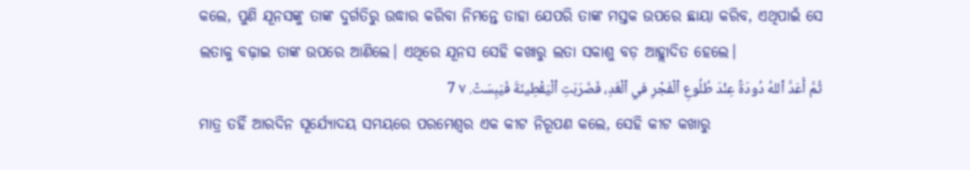କଲେ, ପୁଣି ଯୂନସଙ୍କୁ ତାଙ୍କ ଦୁର୍ଗତିରୁ ଉଦ୍ଧାର କରିବା ନିମନ୍ତେ ତାହା ଯେପରି ତାଙ୍କ ମସ୍ତକ ଉପରେ ଛାୟା କରିବ, ଏଥିପାଇଁ ସେ ଲତାକୁ ବଢ଼ାଇ ତାଙ୍କ ଉପରେ ଆଣିଲେ। ଏଥିରେ ଯୂନସ ସେହି କଖାରୁ ଲତା ସକାଶୁ ବଡ଼ ଆହ୍ଲାଦିତ ହେଲେ।
ثُمَّ أَعَدَّ ٱللهُ دُودَةً عِنْدَ طُلُوعِ ٱلْفَجْرِ في ٱلْغَدِ، فَضَرَبَتِ ٱلْيَقْطِينَةَ فَيَبِسَتْ. ٧ 7
ମାତ୍ର ତହିଁ ଆରଦିନ ସୂର୍ଯ୍ୟୋଦୟ ସମୟରେ ପରମେଶ୍ୱର ଏକ କୀଟ ନିରୂପଣ କଲେ, ସେହି କୀଟ କଖାରୁ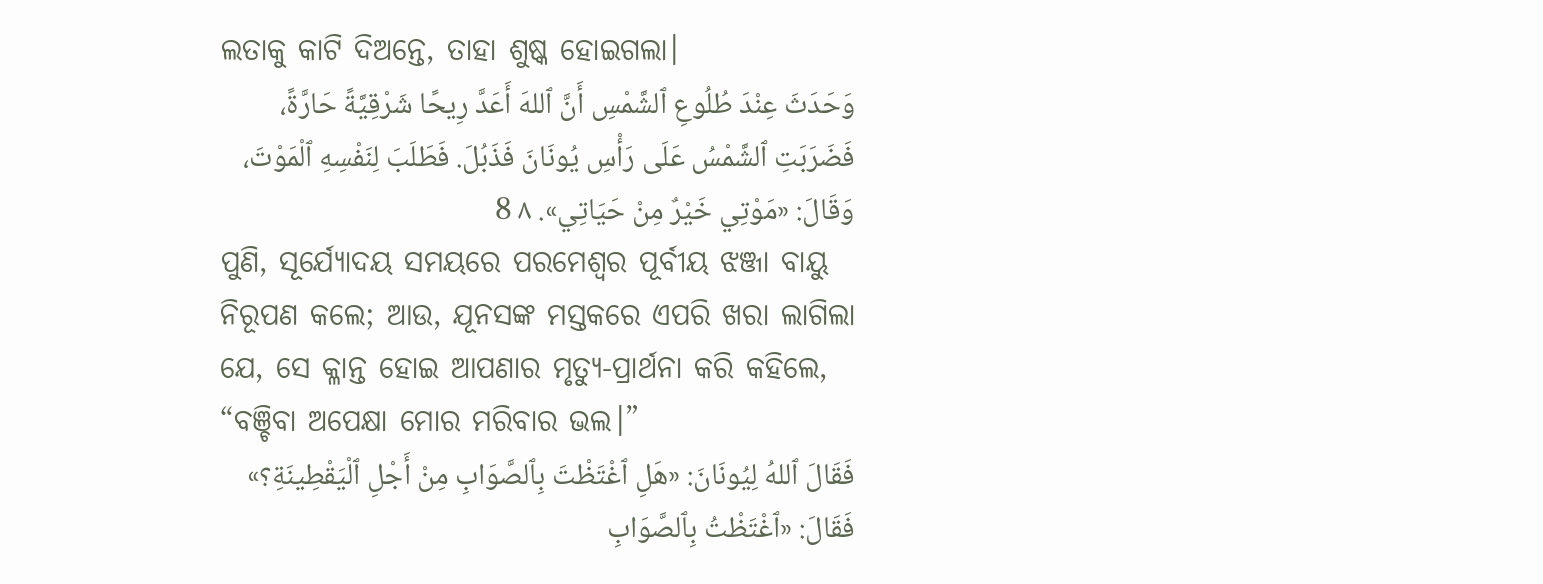ଲତାକୁ କାଟି ଦିଅନ୍ତେ, ତାହା ଶୁଷ୍କ ହୋଇଗଲା।
وَحَدَثَ عِنْدَ طُلُوعِ ٱلشَّمْسِ أَنَّ ٱللهَ أَعَدَّ رِيحًا شَرْقِيَّةً حَارَّةً، فَضَرَبَتِ ٱلشَّمْسُ عَلَى رَأْسِ يُونَانَ فَذَبُلَ. فَطَلَبَ لِنَفْسِهِ ٱلْمَوْتَ، وَقَالَ: «مَوْتِي خَيْرٌ مِنْ حَيَاتِي». ٨ 8
ପୁଣି, ସୂର୍ଯ୍ୟୋଦୟ ସମୟରେ ପରମେଶ୍ୱର ପୂର୍ବୀୟ ଝଞ୍ଜା ବାୟୁ ନିରୂପଣ କଲେ; ଆଉ, ଯୂନସଙ୍କ ମସ୍ତକରେ ଏପରି ଖରା ଲାଗିଲା ଯେ, ସେ କ୍ଳାନ୍ତ ହୋଇ ଆପଣାର ମୃତ୍ୟୁ-ପ୍ରାର୍ଥନା କରି କହିଲେ, “ବଞ୍ଚିବା ଅପେକ୍ଷା ମୋର ମରିବାର ଭଲ।”
فَقَالَ ٱللهُ لِيُونَانَ: «هَلِ ٱغْتَظْتَ بِٱلصَّوَابِ مِنْ أَجْلِ ٱلْيَقْطِينَةِ؟» فَقَالَ: «ٱغْتَظْتُ بِٱلصَّوَابِ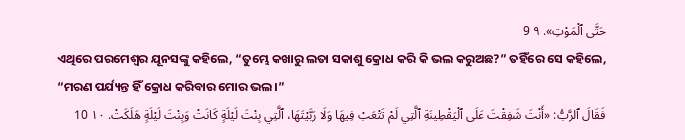حَتَّى ٱلْمَوْتِ». ٩ 9
ଏଥିରେ ପରମେଶ୍ୱର ଯୂନସଙ୍କୁ କହିଲେ, “ତୁମ୍ଭେ କଖାରୁ ଲତା ସକାଶୁ କ୍ରୋଧ କରି କି ଭଲ କରୁଅଛ?” ତହିଁରେ ସେ କହିଲେ, “ମରଣ ପର୍ଯ୍ୟନ୍ତ ହିଁ କ୍ରୋଧ କରିବାର ମୋର ଭଲ।”
فَقَالَ ٱلرَّبُّ: «أَنْتَ شَفِقْتَ عَلَى ٱلْيَقْطِينَةِ ٱلَّتِي لَمْ تَتْعَبْ فِيهَا وَلَا رَبَّيْتَهَا، ٱلَّتِي بِنْتَ لَيْلَةٍ كَانَتْ وَبِنْتَ لَيْلَةٍ هَلَكَتْ. ١٠ 10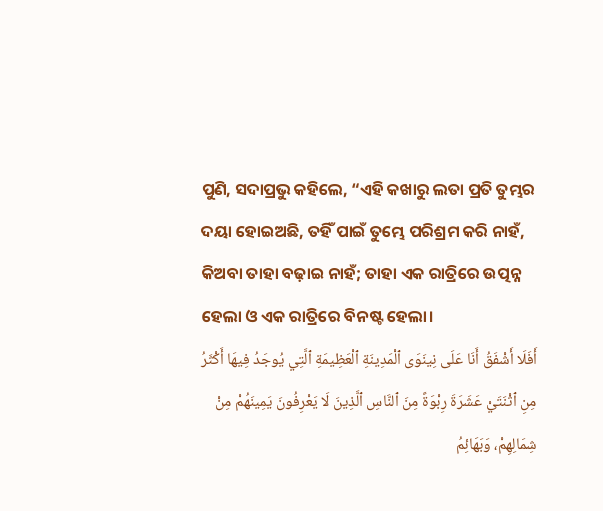ପୁଣି, ସଦାପ୍ରଭୁ କହିଲେ, “ଏହି କଖାରୁ ଲତା ପ୍ରତି ତୁମ୍ଭର ଦୟା ହୋଇଅଛି, ତହିଁ ପାଇଁ ତୁମ୍ଭେ ପରିଶ୍ରମ କରି ନାହଁ, କିଅବା ତାହା ବଢ଼ାଇ ନାହଁ; ତାହା ଏକ ରାତ୍ରିରେ ଉତ୍ପନ୍ନ ହେଲା ଓ ଏକ ରାତ୍ରିରେ ବିନଷ୍ଟ ହେଲା।
أَفَلَا أَشْفَقُ أَنَا عَلَى نِينَوَى ٱلْمَدِينَةِ ٱلْعَظِيمَةِ ٱلَّتِي يُوجَدُ فِيهَا أَكْثَرُ مِنِ ٱثْنَتَيْ عَشَرَةَ رِبْوَةً مِنَ ٱلنَّاسِ ٱلَّذِينَ لَا يَعْرِفُونَ يَمِينَهُمْ مِنْ شِمَالِهِمْ، وَبَهَائِمُ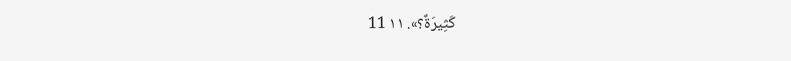كَثِيرَةٌ؟». ١١ 11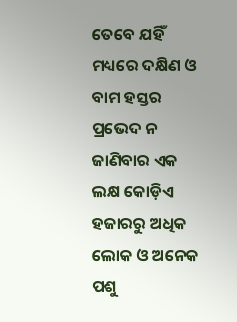ତେବେ ଯହିଁ ମଧ୍ୟରେ ଦକ୍ଷିଣ ଓ ବାମ ହସ୍ତର ପ୍ରଭେଦ ନ ଜାଣିବାର ଏକ ଲକ୍ଷ କୋଡ଼ିଏ ହଜାରରୁ ଅଧିକ ଲୋକ ଓ ଅନେକ ପଶୁ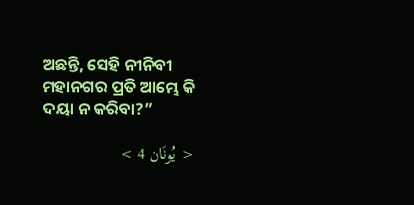ଅଛନ୍ତି, ସେହି ନୀନିବୀ ମହାନଗର ପ୍ରତି ଆମ୍ଭେ କି ଦୟା ନ କରିବା?”

< يُونَان 4 >